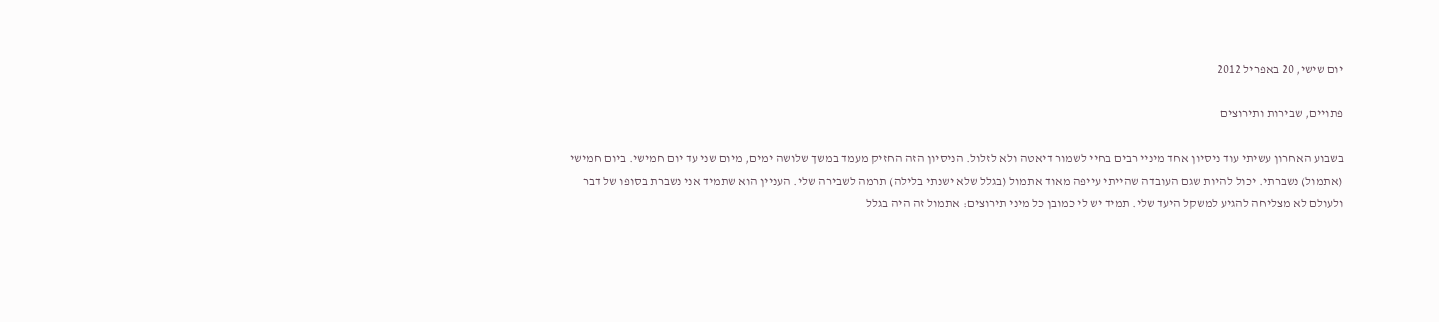יום שישי, 20 באפריל 2012

פתויים, שבירות ותירוצים

בשבוע האחרון עשיתי עוד ניסיון אחד מיניי רבים בחיי לשמור דיאטה ולא לזלול. הניסיון הזה החזיק מעמד במשך שלושה ימים, מיום שני עד יום חמישי. ביום חמישי (אתמול) נשברתי. יכול להיות שגם העובדה שהייתי עייפה מאוד אתמול (בגלל שלא ישנתי בלילה) תרמה לשבירה שלי. העניין הוא שתמיד אני נשברת בסופו של דבר ולעולם לא מצליחה להגיע למשקל היעד שלי. תמיד יש לי כמובן כל מיני תירוצים: אתמול זה היה בגלל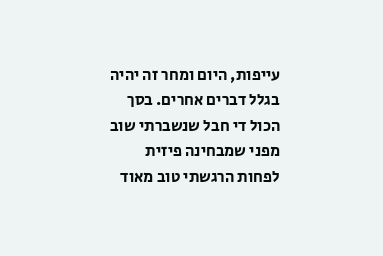עייפות, היום ומחר זה יהיה בגלל דברים אחרים. בסך הכול די חבל שנשברתי שוב מפני שמבחינה פיזית לפחות הרגשתי טוב מאוד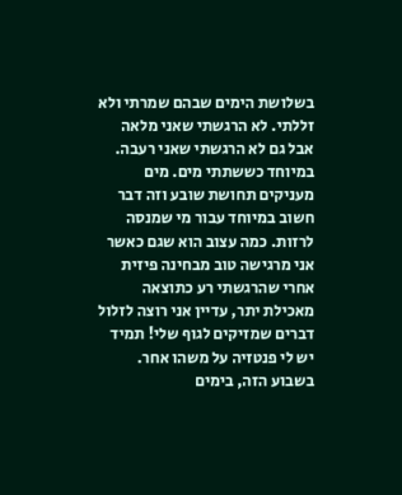בשלושת הימים שבהם שמרתי ולא זללתי. לא הרגשתי שאני מלאה אבל גם לא הרגשתי שאני רעבה. במיוחד כששתתי מים. מים מעניקים תחושת שובע וזה דבר חשוב במיוחד עבור מי שמנסה לרזות. כמה עצוב הוא שגם כאשר אני מרגישה טוב מבחינה פיזית אחרי שהרגשתי רע כתוצאה מאכילת יתר, עדיין אני רוצה לזלול דברים שמזיקים לגוף שלי! תמיד יש לי פנטזיה על משהו אחר. בשבוע הזה, בימים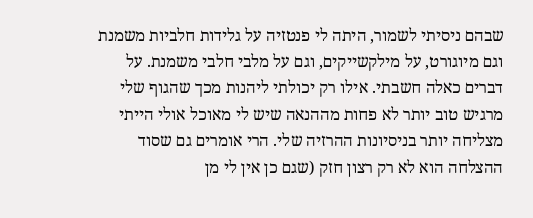שבהם ניסיתי לשמור, היתה לי פנטזיה על גלידות חלביות משמנת וגם מיוגורט, על מילקשייקים, וגם על מלבי חלבי משמנת. על דברים כאלה חשבתי. אילו רק יכולתי ליהנות מכך שהגוף שלי מרגיש טוב יותר לא פחות מההנאה שיש לי מאוכל אולי הייתי מצליחה יותר בניסיונות ההרזיה שלי. הרי אומרים גם שסוד ההצלחה הוא לא רק רצון חזק (שגם כן אין לי מן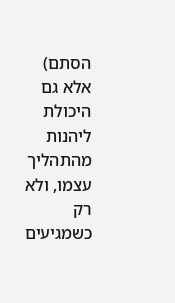הסתם) אלא גם היכולת ליהנות מהתהליך עצמו, ולא רק כשמגיעים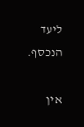ליעד הנכסף.

אין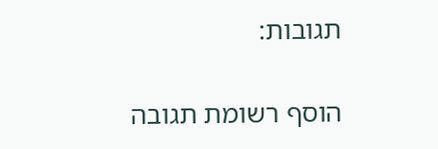תגובות:

הוסף רשומת תגובה